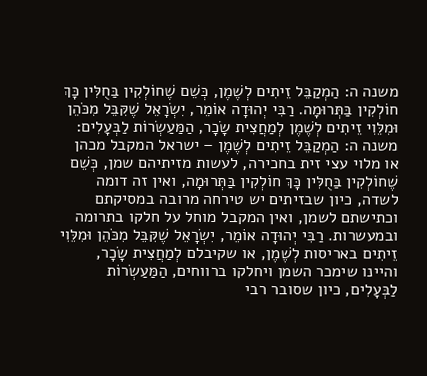משנה ה: הַמְקַבֵּל זֵיתִים לְשֶׁמֶן, כְּשֵׁם שֶׁחוֹלְקִין בַּחֻלִּין כָּךְ חוֹלְקִין בַּתְּרוּמָה. רַבִּי יְהוּדָה אוֹמֵר, יִשְׂרָאֵל שֶׁקִּבֵּל מִכֹּהֵן וּמִלֵּוִי זֵיתִים לְשֶׁמֶן לְמַחֲצִית שָׂכָר, הַמַּעַשְׂרוֹת לַבְּעָלִים:
משנה ה: הַמְקַבֵּל זֵיתִים לְשֶׁמֶן – ישראל המקבל מכהן או מלוי עצי זית בחכירה, לעשות מזיתיהם שמן, כְּשֵׁם שֶׁחוֹלְקִין בַּחֻלִּין כָּךְ חוֹלְקִין בַּתְּרוּמָה, ואין זה דומה לשדה, כיון שבזיתים יש טירחה מרובה במסיקתם וכתישתם לשמן, ואין המקבל מוחל על חלקו בתרומה ובמעשרות. רַבִּי יְהוּדָה אוֹמֵר, יִשְׂרָאֵל שֶׁקִּבֵּל מִכֹּהֵן וּמִלֵּוִי זֵיתִים באריסות לְשֶׁמֶן, או שקיבלם לְמַחֲצִית שָׂכָר, והיינו שימכר השמן ויחלקו ברווחים, הַמַּעַשְׂרוֹת לַבְּעָלִים, כיון שסובר רבי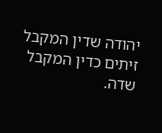יהודה שדין המקבל זיתים כדין המקבל שדה.